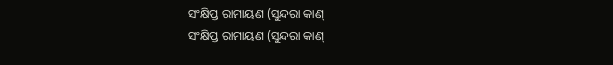ସଂକ୍ଷିପ୍ତ ରାମାୟଣ (ସୁନ୍ଦରା କାଣ୍
ସଂକ୍ଷିପ୍ତ ରାମାୟଣ (ସୁନ୍ଦରା କାଣ୍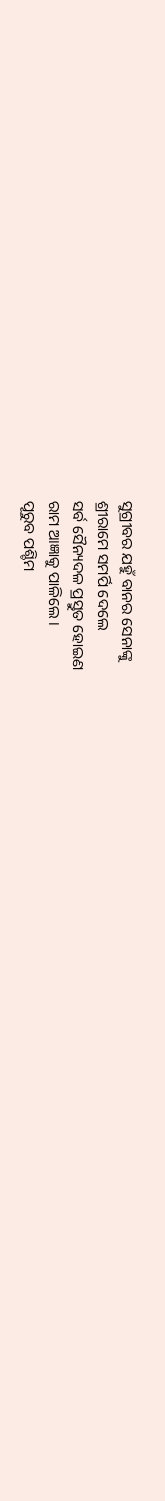ସୁଗ୍ରୀବର ଯହୁଁ ବାନର ସେନାଙ୍କୁ
ଶ୍ରୀରାମେ ସମର୍ପି ଦେଲେ
ସର୍ବ ସୈନ୍ୟଦଳ ପ୍ରସ୍ତୁତ ହୋଇଣ
ରାମ ଆଜ୍ଞାକୁ ପାଳିଲେ ।
ପୂରୁବ ପଶ୍ଚିମ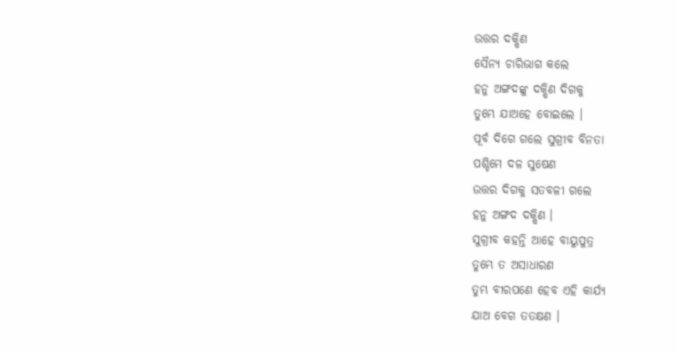ଉତ୍ତର ଦକ୍ଷିଣ
ସୈନ୍ୟ ଚାରିଭାଗ କଲେ
ହନୁ ଅଙ୍ଗଦଙ୍କୁ ଦକ୍ଷିଣ ଦିଗକୁ
ତୁମ୍ଭେ ଯାଅହେ ବୋଇଲେ ।
ପୂର୍ବ ଦିଗେ ଗଲେ ସୁଗ୍ରୀବ ବିନତା
ପଶ୍ଚିମେ ଦଳ ସୁଷେଣ
ଉତ୍ତର ଦିଗକୁ ସତବଳୀ ଗଲେ
ହନୁ ଅଙ୍ଗଦ ଦକ୍ଷିଣ ।
ସୁଗ୍ରୀବ କହନ୍ତି ଆହେ ବାୟୁପୁତ୍ର
ତୁମ୍ଭେ ତ ଅସାଧାରଣ
ତୁମ୍ଭ ବୀରପଣେ ହେବ ଏହି କାର୍ଯ୍ୟ
ଯାଅ ବେଗ ତତକ୍ଷଣ ।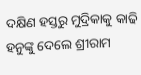ଦକ୍ଷିଣ ହସ୍ତରୁ ମୁଦ୍ରିକାକୁ କାଢି
ହନୁଙ୍କୁ ଦେଲେ ଶ୍ରୀରାମ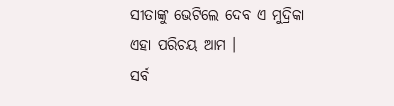ସୀତାଙ୍କୁ ଭେଟିଲେ ଦେବ ଏ ମୁଦ୍ରିକା
ଏହା ପରିଚୟ ଆମ ।
ସର୍ବ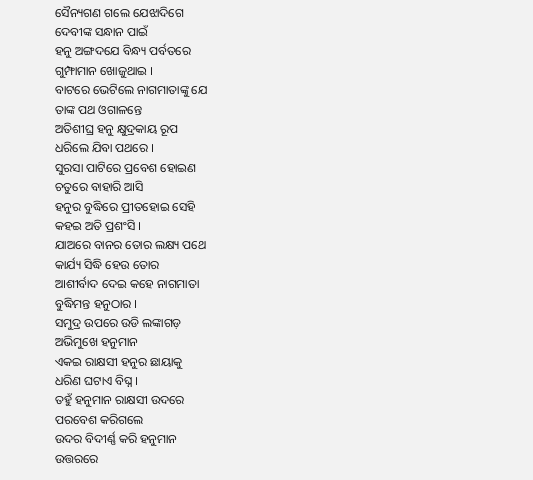ସୈନ୍ୟଗଣ ଗଲେ ଯେଝାଦିଗେ
ଦେବୀଙ୍କ ସନ୍ଧାନ ପାଇଁ
ହନୁ ଅଙ୍ଗଦଯେ ବିନ୍ଧ୍ୟ ପର୍ବତରେ
ଗୁମ୍ଫାମାନ ଖୋଜୁଥାଇ ।
ବାଟରେ ଭେଟିଲେ ନାଗମାତାଙ୍କୁ ଯେ
ତାଙ୍କ ପଥ ଓଗାଳନ୍ତେ
ଅତିଶୀଘ୍ର ହନୁ କ୍ଷୁଦ୍ରକାୟ ରୂପ
ଧରିଲେ ଯିବା ପଥରେ ।
ସୁରସା ପାଟିରେ ପ୍ରବେଶ ହୋଇଣ
ଚତୁରେ ବାହାରି ଆସି
ହନୁର ବୁଦ୍ଧିରେ ପ୍ରୀତହୋଇ ସେହି
କହଇ ଅତି ପ୍ରଶଂସି ।
ଯାଅରେ ବାନର ତୋର ଲକ୍ଷ୍ୟ ପଥେ
କାର୍ଯ୍ୟ ସିଦ୍ଧି ହେଉ ତୋର
ଆଶୀର୍ବାଦ ଦେଇ କହେ ନାଗମାତା
ବୁଦ୍ଧିମନ୍ତ ହନୁଠାର ।
ସମୁଦ୍ର ଉପରେ ଉଡି ଲଙ୍କାଗଡ଼
ଅଭିମୁଖେ ହନୁମାନ
ଏକଇ ରାକ୍ଷସୀ ହନୁର ଛାୟାକୁ
ଧରିଣ ଘଟାଏ ବିଘ୍ନ ।
ତହୁଁ ହନୁମାନ ରାକ୍ଷସୀ ଉଦରେ
ପରବେଶ କରିଗଲେ
ଉଦର ବିଦୀର୍ଣ୍ଣ କରି ହନୁମାନ
ଉତ୍ତରରେ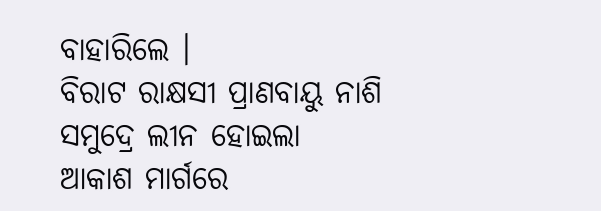ବାହାରିଲେ ।
ବିରାଟ ରାକ୍ଷସୀ ପ୍ରାଣବାୟୁ ନାଶି
ସମୁଦ୍ରେ ଲୀନ ହୋଇଲା
ଆକାଶ ମାର୍ଗରେ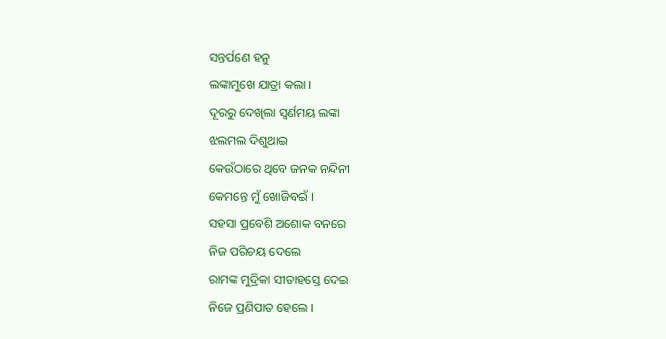ସନ୍ତର୍ପଣେ ହନୁ
ଲଙ୍କାମୁଖେ ଯାତ୍ରା କଲା ।
ଦୂରରୁ ଦେଖିଲା ସ୍ଵର୍ଣମୟ ଲଙ୍କା
ଝଲମଲ ଦିଶୁଥାଇ
କେଉଁଠାରେ ଥିବେ ଜନକ ନନ୍ଦିନୀ
କେମନ୍ତେ ମୁଁ ଖୋଜିବଇଁ ।
ସହସା ପ୍ରବେଶି ଅଶୋକ ବନରେ
ନିଜ ପରିଚୟ ଦେଲେ
ରାମଙ୍କ ମୁଦ୍ରିକା ସୀତାହସ୍ତେ ଦେଇ
ନିଜେ ପ୍ରଣିପାତ ହେଲେ ।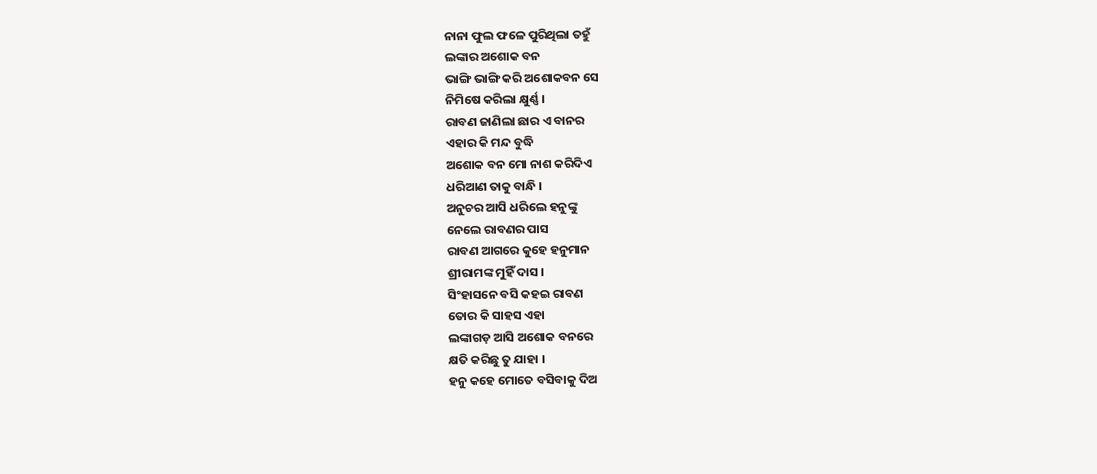ନାନା ଫୁଲ ଫଳେ ପୁରିଥିଲା ତହୁଁ
ଲଙ୍କାର ଅଶୋକ ବନ
ଭାଙ୍ଗି ଭାଙ୍ଗି କରି ଅଶୋକବନ ସେ
ନିମିଷେ କରିଲା କ୍ଷୁର୍ଣ୍ଣ ।
ରାବଣ ଜାଣିଲା ଛାର ଏ ବାନର
ଏହାର କି ମନ୍ଦ ବୁଦ୍ଧି
ଅଶୋକ ବନ ମୋ ନାଶ କରିଦିଏ
ଧରିଆଣ ତାକୁ ବାନ୍ଧି ।
ଅନୁଚର ଆସି ଧରିଲେ ହନୁଙ୍କୁ
ନେଲେ ରାବଣର ପାସ
ରାବଣ ଆଗରେ କୁହେ ହନୁମାନ
ଶ୍ରୀରାମଙ୍କ ମୁହିଁ ଦାସ ।
ସିଂହାସନେ ବସି କହଇ ରାବଣ
ତୋର କି ସାହସ ଏହା
ଲଙ୍କାଗଡ଼ ଆସି ଅଶୋକ ବନରେ
କ୍ଷତି କରିଛୁ ତୁ ଯାହା ।
ହନୁ କହେ ମୋତେ ବସିବାକୁ ଦିଅ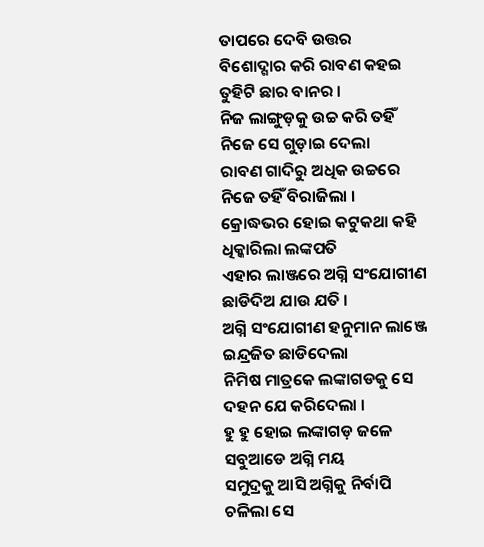ତାପରେ ଦେବି ଉତ୍ତର
ବିଶୋଦ୍ଗାର କରି ରାବଣ କହଇ
ତୁହିଟି ଛାର ବାନର ।
ନିଜ ଲାଙ୍ଗୁଡ଼କୁ ଉଚ୍ଚ କରି ତହିଁ
ନିଜେ ସେ ଗୁଡ଼ାଇ ଦେଲା
ରାବଣ ଗାଦିରୁ ଅଧିକ ଉଚ୍ଚରେ
ନିଜେ ତହିଁ ବିରାଜିଲା ।
କ୍ରୋଦ୍ଧଭର ହୋଇ କଟୁକଥା କହି
ଧିକ୍କାରିଲା ଲଙ୍କପତି
ଏହାର ଲାଞ୍ଜରେ ଅଗ୍ନି ସଂଯୋଗୀଣ
ଛାଡିଦିଅ ଯାଉ ଯତି ।
ଅଗ୍ନି ସଂଯୋଗୀଣ ହନୁମାନ ଲାଞ୍ଜେ
ଇନ୍ଦ୍ରଜିତ ଛାଡିଦେଲା
ନିମିଷ ମାତ୍ରକେ ଲଙ୍କାଗଡକୁ ସେ
ଦହନ ଯେ କରିଦେଲା ।
ହୁ ହୁ ହୋଇ ଲଙ୍କାଗଡ଼ ଜଳେ
ସବୁଆଡେ ଅଗ୍ନି ମୟ
ସମୁଦ୍ରକୁ ଆସି ଅଗ୍ନିକୁ ନିର୍ବାପି
ଚଳିଲା ସେ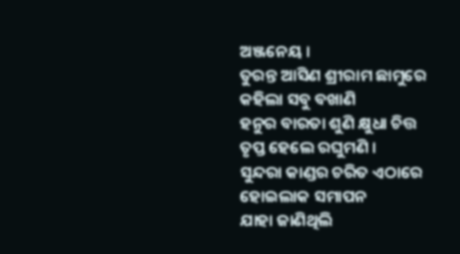ଅଞ୍ଜନେୟ ।
ତୁରନ୍ତ ଆସିଣ ଶ୍ରୀରାମ ଛାମୁରେ
କହିଲା ସବୁ ବଖାଣି
ହନୁର ବାରତା ଶୁଣି କ୍ଷୁଧା ଚିତ୍ତ
ତୃପ୍ତ ହେଲେ ରଘୁମଣି ।
ସୁନ୍ଦରା କାଣ୍ଡର ଚରିତ ଏଠାରେ
ହୋଇଲାକ ସମାପନ
ଯାହା ଜାଣିଥିଲି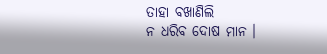ତାହା ବଖାଣିଲି
ନ ଧରିବ ଦୋଷ ମାନ ।